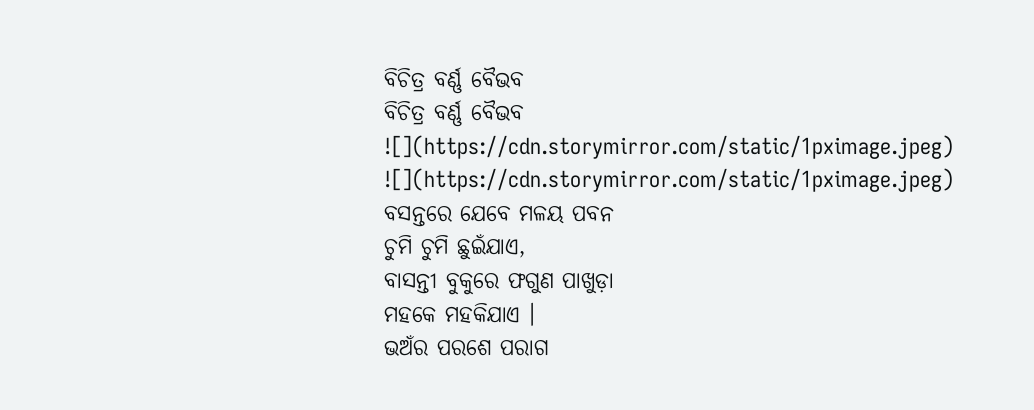ବିଚିତ୍ର ବର୍ଣ୍ଣ ବୈଭବ
ବିଚିତ୍ର ବର୍ଣ୍ଣ ବୈଭବ
![](https://cdn.storymirror.com/static/1pximage.jpeg)
![](https://cdn.storymirror.com/static/1pximage.jpeg)
ବସନ୍ତରେ ଯେବେ ମଳୟ ପବନ
ଚୁମି ଚୁମି ଛୁଇଁଯାଏ,
ବାସନ୍ତୀ ବୁକୁରେ ଫଗୁଣ ପାଖୁଡ଼ା
ମହକେ ମହକିଯାଏ ।
ଭଅଁର ପରଶେ ପରାଗ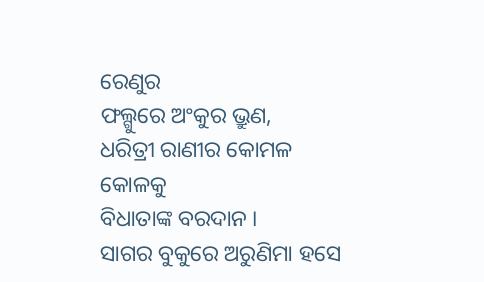ରେଣୁର
ଫଲ୍ଗୁରେ ଅଂକୁର ଭ୍ରୁଣ,
ଧରିତ୍ରୀ ରାଣୀର କୋମଳ କୋଳକୁ
ବିଧାତାଙ୍କ ବରଦାନ ।
ସାଗର ବୁକୁରେ ଅରୁଣିମା ହସେ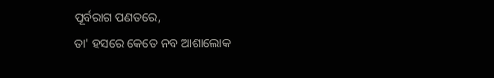ପୂର୍ବରାଗ ପଣତରେ,
ତା' ହସରେ କେତେ ନବ ଆଶାଲୋକ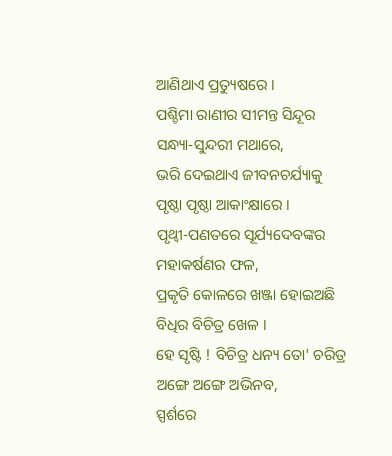ଆଣିଥାଏ ପ୍ରତ୍ୟୁଷରେ ।
ପଶ୍ଚିମା ରାଣୀର ସୀମନ୍ତ ସିନ୍ଦୂର
ସନ୍ଧ୍ୟା-ସୁନ୍ଦରୀ ମଥାରେ,
ଭରି ଦେଇଥାଏ ଜୀବନଚର୍ଯ୍ୟାକୁ
ପୃଷ୍ଠା ପୃଷ୍ଠା ଆକାଂକ୍ଷାରେ ।
ପୃଥ୍ବୀ-ପଣତରେ ସୂର୍ଯ୍ୟଦେବଙ୍କର
ମହାକର୍ଷଣର ଫଳ,
ପ୍ରକୃତି କୋଳରେ ଖଞ୍ଜା ହୋଇଅଛି
ବିଧିର ବିଚିତ୍ର ଖେଳ ।
ହେ ସୃଷ୍ଟି ! ବିଚିତ୍ର ଧନ୍ୟ ତୋ' ଚରିତ୍ର
ଅଙ୍ଗେ ଅଙ୍ଗେ ଅଭିନବ,
ସ୍ପର୍ଶରେ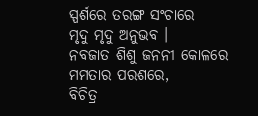ସ୍ପର୍ଶରେ ତରଙ୍ଗ ସଂଚାରେ
ମୃଦୁ ମୃଦୁ ଅନୁଭବ ।
ନବଜାତ ଶିଶୁ ଜନନୀ କୋଳରେ
ମମତାର ପରଶରେ,
ବିଚିତ୍ର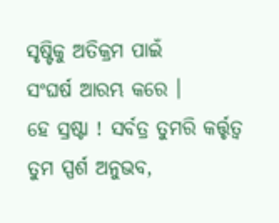ସୃଷ୍ଟିକୁ ଅତିକ୍ରମ ପାଇଁ
ସଂଘର୍ଷ ଆରମ୍ଭ କରେ ।
ହେ ସ୍ରଷ୍ଟା ! ସର୍ବତ୍ର ତୁମରି କର୍ତ୍ତୃତ୍ୱ
ତୁମ ସ୍ପର୍ଶ ଅନୁଭବ,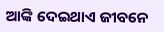ଆଙ୍କି ଦେଇଥାଏ ଜୀବନେ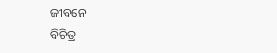ଜୀବନେ
ବିଚିତ୍ର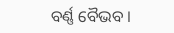ବର୍ଣ୍ଣ ବୈଭବ ।